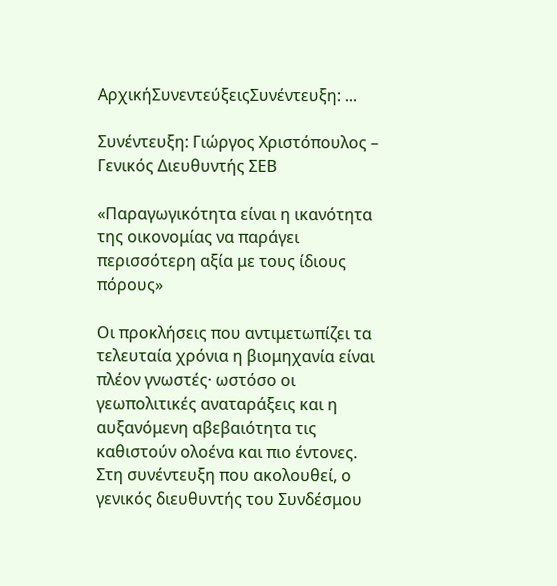ΑρχικήΣυνεντεύξειςΣυνέντευξη: ...

Συνέντευξη: Γιώργος Χριστόπουλος – Γενικός Διευθυντής ΣΕΒ

«Παραγωγικότητα είναι η ικανότητα της οικονομίας να παράγει περισσότερη αξία με τους ίδιους πόρους»

Οι προκλήσεις που αντιμετωπίζει τα τελευταία χρόνια η βιομηχανία είναι πλέον γνωστές· ωστόσο οι γεωπολιτικές αναταράξεις και η αυξανόμενη αβεβαιότητα τις καθιστούν ολοένα και πιο έντονες. Στη συνέντευξη που ακολουθεί, ο γενικός διευθυντής του Συνδέσμου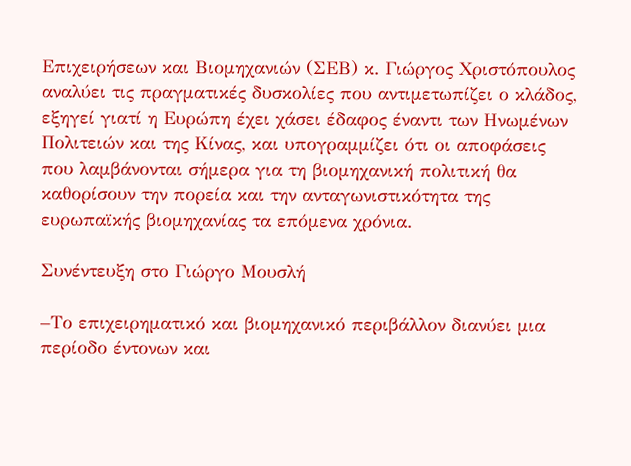Επιχειρήσεων και Βιομηχανιών (ΣΕΒ) κ. Γιώργος Χριστόπουλος αναλύει τις πραγματικές δυσκολίες που αντιμετωπίζει ο κλάδος, εξηγεί γιατί η Ευρώπη έχει χάσει έδαφος έναντι των Ηνωμένων Πολιτειών και της Κίνας, και υπογραμμίζει ότι οι αποφάσεις που λαμβάνονται σήμερα για τη βιομηχανική πολιτική θα καθορίσουν την πορεία και την ανταγωνιστικότητα της ευρωπαϊκής βιομηχανίας τα επόμενα χρόνια.

Συνέντευξη στο Γιώργο Μουσλή

–Το επιχειρηματικό και βιομηχανικό περιβάλλον διανύει μια περίοδο έντονων και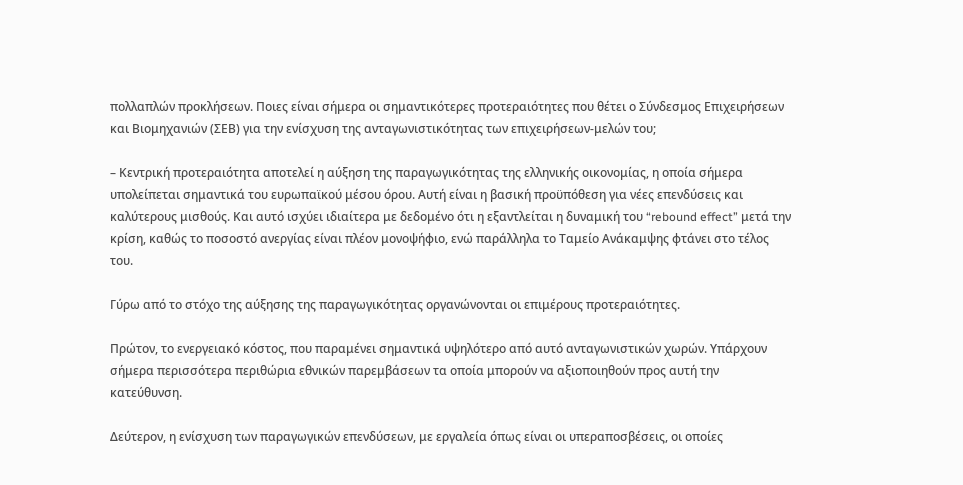πολλαπλών προκλήσεων. Ποιες είναι σήμερα οι σημαντικότερες προτεραιότητες που θέτει ο Σύνδεσμος Επιχειρήσεων και Βιομηχανιών (ΣΕΒ) για την ενίσχυση της ανταγωνιστικότητας των επιχειρήσεων-μελών του;

– Κεντρική προτεραιότητα αποτελεί η αύξηση της παραγωγικότητας της ελληνικής οικονομίας, η οποία σήμερα υπολείπεται σημαντικά του ευρωπαϊκού μέσου όρου. Αυτή είναι η βασική προϋπόθεση για νέες επενδύσεις και καλύτερους μισθούς. Και αυτό ισχύει ιδιαίτερα με δεδομένο ότι η εξαντλείται η δυναμική του “rebound effect” μετά την κρίση, καθώς το ποσοστό ανεργίας είναι πλέον μονοψήφιο, ενώ παράλληλα το Ταμείο Ανάκαμψης φτάνει στο τέλος του.

Γύρω από το στόχο της αύξησης της παραγωγικότητας οργανώνονται οι επιμέρους προτεραιότητες.

Πρώτον, το ενεργειακό κόστος, που παραμένει σημαντικά υψηλότερο από αυτό ανταγωνιστικών χωρών. Υπάρχουν σήμερα περισσότερα περιθώρια εθνικών παρεμβάσεων τα οποία μπορούν να αξιοποιηθούν προς αυτή την κατεύθυνση.

Δεύτερον, η ενίσχυση των παραγωγικών επενδύσεων, με εργαλεία όπως είναι οι υπεραποσβέσεις, οι οποίες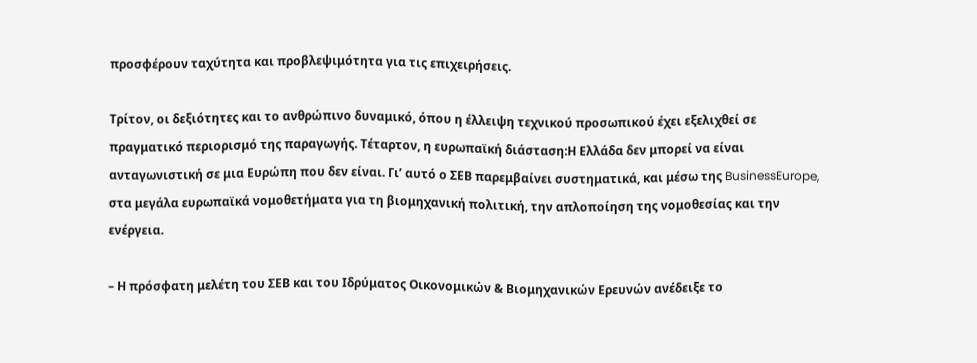προσφέρουν ταχύτητα και προβλεψιμότητα για τις επιχειρήσεις.

Τρίτον, οι δεξιότητες και το ανθρώπινο δυναμικό, όπου η έλλειψη τεχνικού προσωπικού έχει εξελιχθεί σε πραγματικό περιορισμό της παραγωγής. Τέταρτον, η ευρωπαϊκή διάσταση:Η Ελλάδα δεν μπορεί να είναι ανταγωνιστική σε μια Ευρώπη που δεν είναι. Γι’ αυτό ο ΣΕΒ παρεμβαίνει συστηματικά, και μέσω της BusinessEurope, στα μεγάλα ευρωπαϊκά νομοθετήματα για τη βιομηχανική πολιτική, την απλοποίηση της νομοθεσίας και την ενέργεια.

– Η πρόσφατη μελέτη του ΣΕΒ και του Ιδρύματος Οικονομικών & Βιομηχανικών Ερευνών ανέδειξε το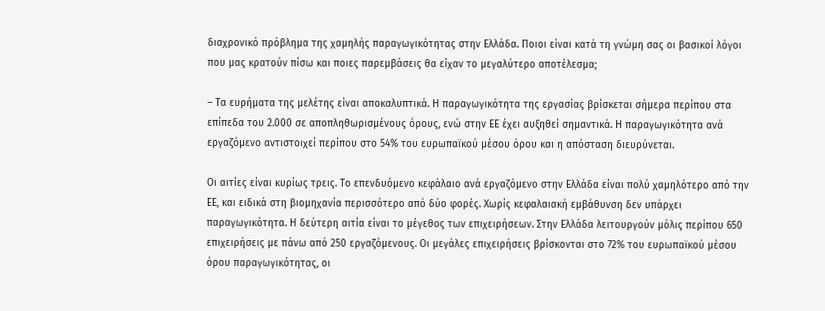διαχρονικό πρόβλημα της χαμηλής παραγωγικότητας στην Ελλάδα. Ποιοι είναι κατά τη γνώμη σας οι βασικοί λόγοι που μας κρατούν πίσω και ποιες παρεμβάσεις θα είχαν το μεγαλύτερο αποτέλεσμα;

– Τα ευρήματα της μελέτης είναι αποκαλυπτικά. Η παραγωγικότητα της εργασίας βρίσκεται σήμερα περίπου στα επίπεδα του 2.000 σε αποπληθωρισμένους όρους, ενώ στην ΕΕ έχει αυξηθεί σημαντικά. Η παραγωγικότητα ανά εργαζόμενο αντιστοιχεί περίπου στο 54% του ευρωπαϊκού μέσου όρου και η απόσταση διευρύνεται.

Οι αιτίες είναι κυρίως τρεις. Το επενδυόμενο κεφάλαιο ανά εργαζόμενο στην Ελλάδα είναι πολύ χαμηλότερο από την ΕΕ, και ειδικά στη βιομηχανία περισσότερο από δύο φορές. Χωρίς κεφαλαιακή εμβάθυνση δεν υπάρχει παραγωγικότητα. Η δεύτερη αιτία είναι το μέγεθος των επιχειρήσεων. Στην Ελλάδα λειτουργούν μόλις περίπου 650 επιχειρήσεις με πάνω από 250 εργαζόμενους. Οι μεγάλες επιχειρήσεις βρίσκονται στο 72% του ευρωπαϊκού μέσου όρου παραγωγικότητας, οι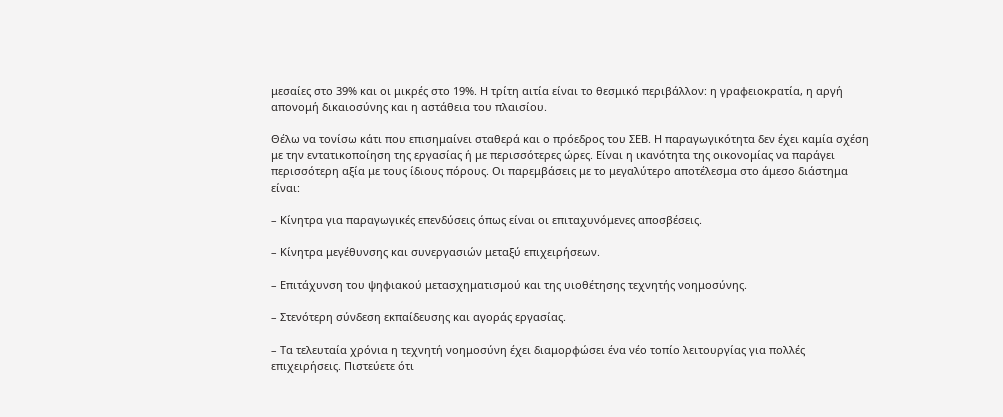μεσαίες στο 39% και οι μικρές στο 19%. Η τρίτη αιτία είναι το θεσμικό περιβάλλον: η γραφειοκρατία, η αργή απονομή δικαιοσύνης και η αστάθεια του πλαισίου.

Θέλω να τονίσω κάτι που επισημαίνει σταθερά και ο πρόεδρος του ΣΕΒ. Η παραγωγικότητα δεν έχει καμία σχέση με την εντατικοποίηση της εργασίας ή με περισσότερες ώρες. Είναι η ικανότητα της οικονομίας να παράγει περισσότερη αξία με τους ίδιους πόρους. Οι παρεμβάσεις με το μεγαλύτερο αποτέλεσμα στο άμεσο διάστημα είναι:

– Κίνητρα για παραγωγικές επενδύσεις όπως είναι οι επιταχυνόμενες αποσβέσεις.

– Κίνητρα μεγέθυνσης και συνεργασιών μεταξύ επιχειρήσεων.

– Επιτάχυνση του ψηφιακού μετασχηματισμού και της υιοθέτησης τεχνητής νοημοσύνης.

– Στενότερη σύνδεση εκπαίδευσης και αγοράς εργασίας.

– Τα τελευταία χρόνια η τεχνητή νοημοσύνη έχει διαμορφώσει ένα νέο τοπίο λειτουργίας για πολλές επιχειρήσεις. Πιστεύετε ότι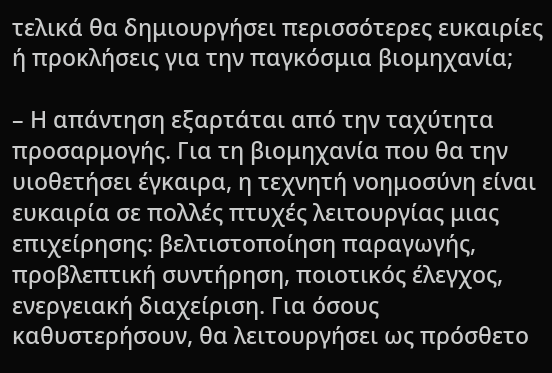τελικά θα δημιουργήσει περισσότερες ευκαιρίες ή προκλήσεις για την παγκόσμια βιομηχανία;

– Η απάντηση εξαρτάται από την ταχύτητα προσαρμογής. Για τη βιομηχανία που θα την υιοθετήσει έγκαιρα, η τεχνητή νοημοσύνη είναι ευκαιρία σε πολλές πτυχές λειτουργίας μιας επιχείρησης: βελτιστοποίηση παραγωγής, προβλεπτική συντήρηση, ποιοτικός έλεγχος, ενεργειακή διαχείριση. Για όσους καθυστερήσουν, θα λειτουργήσει ως πρόσθετο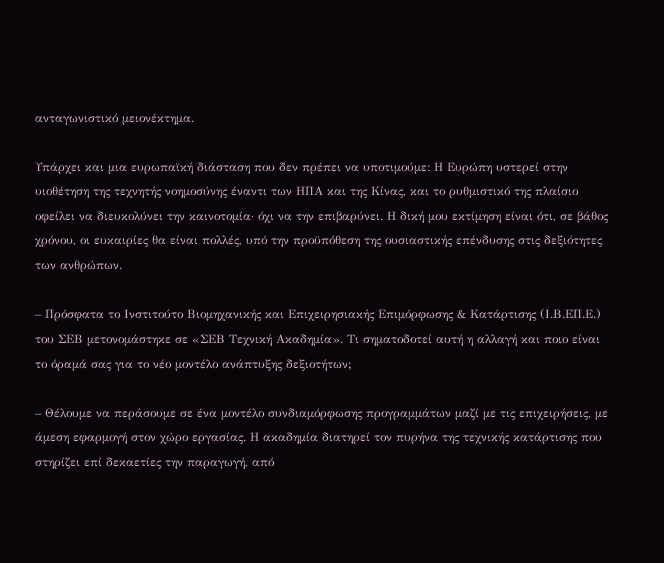ανταγωνιστικό μειονέκτημα.

Υπάρχει και μια ευρωπαϊκή διάσταση που δεν πρέπει να υποτιμούμε: Η Ευρώπη υστερεί στην υιοθέτηση της τεχνητής νοημοσύνης έναντι των ΗΠΑ και της Κίνας, και το ρυθμιστικό της πλαίσιο οφείλει να διευκολύνει την καινοτομία· όχι να την επιβαρύνει. Η δική μου εκτίμηση είναι ότι, σε βάθος χρόνου, οι ευκαιρίες θα είναι πολλές, υπό την προϋπόθεση της ουσιαστικής επένδυσης στις δεξιότητες των ανθρώπων.

– Πρόσφατα το Ινστιτούτο Βιομηχανικής και Επιχειρησιακής Επιμόρφωσης & Κατάρτισης (Ι.Β.ΕΠ.Ε.) του ΣΕΒ μετονομάστηκε σε «ΣΕΒ Τεχνική Ακαδημία». Τι σηματοδοτεί αυτή η αλλαγή και ποιο είναι το όραμά σας για το νέο μοντέλο ανάπτυξης δεξιοτήτων;

– Θέλουμε να περάσουμε σε ένα μοντέλο συνδιαμόρφωσης προγραμμάτων μαζί με τις επιχειρήσεις, με άμεση εφαρμογή στον χώρο εργασίας. Η ακαδημία διατηρεί τον πυρήνα της τεχνικής κατάρτισης που στηρίζει επί δεκαετίες την παραγωγή, από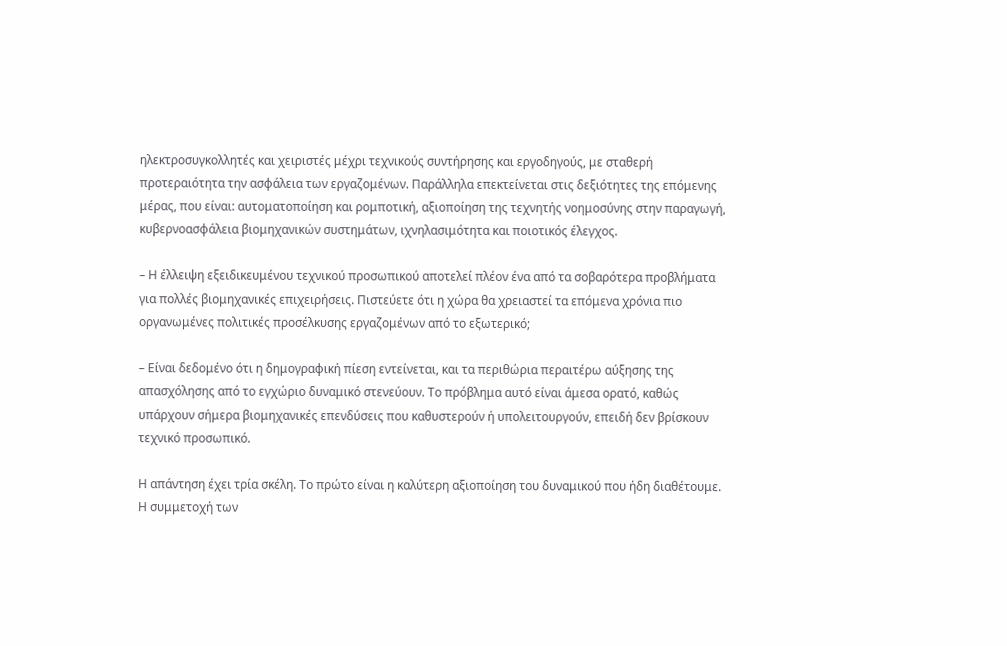ηλεκτροσυγκολλητές και χειριστές μέχρι τεχνικούς συντήρησης και εργοδηγούς, με σταθερή προτεραιότητα την ασφάλεια των εργαζομένων. Παράλληλα επεκτείνεται στις δεξιότητες της επόμενης μέρας, που είναι: αυτοματοποίηση και ρομποτική, αξιοποίηση της τεχνητής νοημοσύνης στην παραγωγή, κυβερνοασφάλεια βιομηχανικών συστημάτων, ιχνηλασιμότητα και ποιοτικός έλεγχος.

– Η έλλειψη εξειδικευμένου τεχνικού προσωπικού αποτελεί πλέον ένα από τα σοβαρότερα προβλήματα για πολλές βιομηχανικές επιχειρήσεις. Πιστεύετε ότι η χώρα θα χρειαστεί τα επόμενα χρόνια πιο οργανωμένες πολιτικές προσέλκυσης εργαζομένων από το εξωτερικό;

– Είναι δεδομένο ότι η δημογραφική πίεση εντείνεται, και τα περιθώρια περαιτέρω αύξησης της απασχόλησης από το εγχώριο δυναμικό στενεύουν. Το πρόβλημα αυτό είναι άμεσα ορατό, καθώς υπάρχουν σήμερα βιομηχανικές επενδύσεις που καθυστερούν ή υπολειτουργούν, επειδή δεν βρίσκουν τεχνικό προσωπικό.

Η απάντηση έχει τρία σκέλη. Το πρώτο είναι η καλύτερη αξιοποίηση του δυναμικού που ήδη διαθέτουμε. Η συμμετοχή των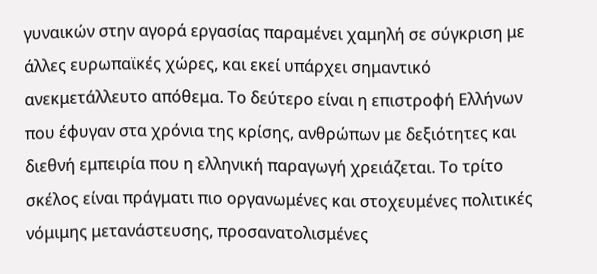γυναικών στην αγορά εργασίας παραμένει χαμηλή σε σύγκριση με άλλες ευρωπαϊκές χώρες, και εκεί υπάρχει σημαντικό ανεκμετάλλευτο απόθεμα. Το δεύτερο είναι η επιστροφή Ελλήνων που έφυγαν στα χρόνια της κρίσης, ανθρώπων με δεξιότητες και διεθνή εμπειρία που η ελληνική παραγωγή χρειάζεται. Το τρίτο σκέλος είναι πράγματι πιο οργανωμένες και στοχευμένες πολιτικές νόμιμης μετανάστευσης, προσανατολισμένες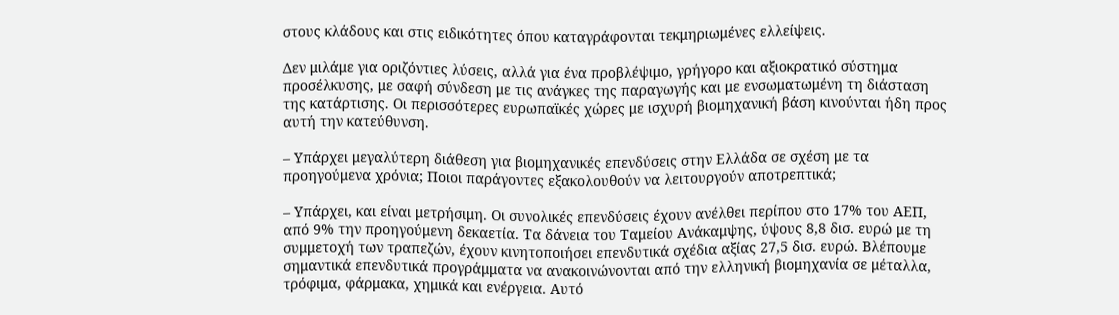στους κλάδους και στις ειδικότητες όπου καταγράφονται τεκμηριωμένες ελλείψεις.

Δεν μιλάμε για οριζόντιες λύσεις, αλλά για ένα προβλέψιμο, γρήγορο και αξιοκρατικό σύστημα προσέλκυσης, με σαφή σύνδεση με τις ανάγκες της παραγωγής και με ενσωματωμένη τη διάσταση της κατάρτισης. Οι περισσότερες ευρωπαϊκές χώρες με ισχυρή βιομηχανική βάση κινούνται ήδη προς αυτή την κατεύθυνση.

– Υπάρχει μεγαλύτερη διάθεση για βιομηχανικές επενδύσεις στην Ελλάδα σε σχέση με τα προηγούμενα χρόνια; Ποιοι παράγοντες εξακολουθούν να λειτουργούν αποτρεπτικά;

– Υπάρχει, και είναι μετρήσιμη. Οι συνολικές επενδύσεις έχουν ανέλθει περίπου στο 17% του ΑΕΠ, από 9% την προηγούμενη δεκαετία. Τα δάνεια του Ταμείου Ανάκαμψης, ύψους 8,8 δισ. ευρώ με τη συμμετοχή των τραπεζών, έχουν κινητοποιήσει επενδυτικά σχέδια αξίας 27,5 δισ. ευρώ. Βλέπουμε σημαντικά επενδυτικά προγράμματα να ανακοινώνονται από την ελληνική βιομηχανία σε μέταλλα, τρόφιμα, φάρμακα, χημικά και ενέργεια. Αυτό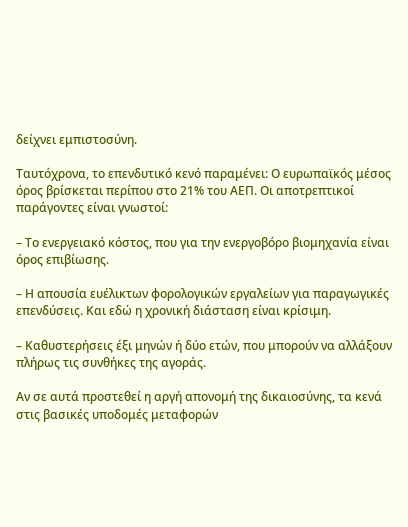δείχνει εμπιστοσύνη.

Ταυτόχρονα, το επενδυτικό κενό παραμένει: Ο ευρωπαϊκός μέσος όρος βρίσκεται περίπου στο 21% του ΑΕΠ. Οι αποτρεπτικοί παράγοντες είναι γνωστοί:

– Το ενεργειακό κόστος, που για την ενεργοβόρο βιομηχανία είναι όρος επιβίωσης.

– Η απουσία ευέλικτων φορολογικών εργαλείων για παραγωγικές επενδύσεις. Και εδώ η χρονική διάσταση είναι κρίσιμη.

– Καθυστερήσεις έξι μηνών ή δύο ετών, που μπορούν να αλλάξουν πλήρως τις συνθήκες της αγοράς.

Αν σε αυτά προστεθεί η αργή απονομή της δικαιοσύνης, τα κενά στις βασικές υποδομές μεταφορών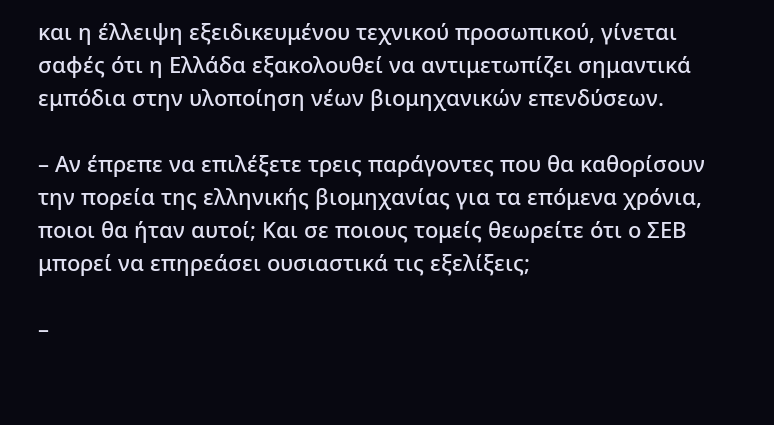και η έλλειψη εξειδικευμένου τεχνικού προσωπικού, γίνεται σαφές ότι η Ελλάδα εξακολουθεί να αντιμετωπίζει σημαντικά εμπόδια στην υλοποίηση νέων βιομηχανικών επενδύσεων.

– Αν έπρεπε να επιλέξετε τρεις παράγοντες που θα καθορίσουν την πορεία της ελληνικής βιομηχανίας για τα επόμενα χρόνια, ποιοι θα ήταν αυτοί; Και σε ποιους τομείς θεωρείτε ότι ο ΣΕΒ μπορεί να επηρεάσει ουσιαστικά τις εξελίξεις;

–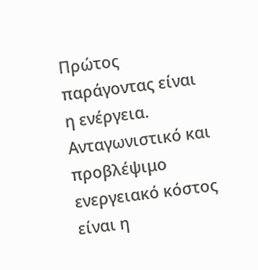Πρώτος παράγοντας είναι η ενέργεια. Ανταγωνιστικό και προβλέψιμο ενεργειακό κόστος είναι η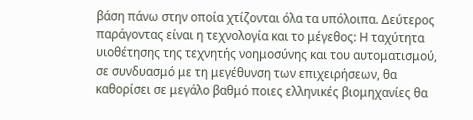βάση πάνω στην οποία χτίζονται όλα τα υπόλοιπα. Δεύτερος παράγοντας είναι η τεχνολογία και το μέγεθος: Η ταχύτητα υιοθέτησης της τεχνητής νοημοσύνης και του αυτοματισμού, σε συνδυασμό με τη μεγέθυνση των επιχειρήσεων, θα καθορίσει σε μεγάλο βαθμό ποιες ελληνικές βιομηχανίες θα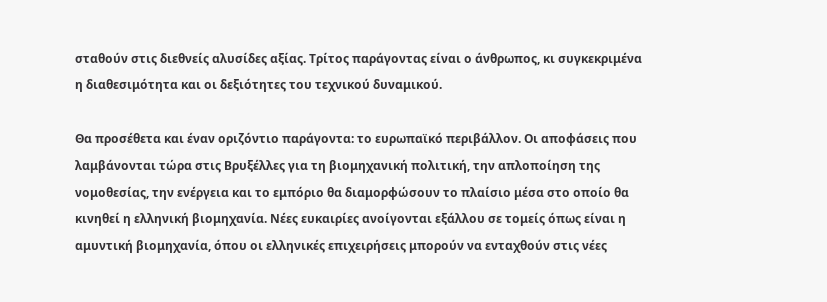σταθούν στις διεθνείς αλυσίδες αξίας. Τρίτος παράγοντας είναι ο άνθρωπος, κι συγκεκριμένα η διαθεσιμότητα και οι δεξιότητες του τεχνικού δυναμικού.

Θα προσέθετα και έναν οριζόντιο παράγοντα: το ευρωπαϊκό περιβάλλον. Οι αποφάσεις που λαμβάνονται τώρα στις Βρυξέλλες για τη βιομηχανική πολιτική, την απλοποίηση της νομοθεσίας, την ενέργεια και το εμπόριο θα διαμορφώσουν το πλαίσιο μέσα στο οποίο θα κινηθεί η ελληνική βιομηχανία. Νέες ευκαιρίες ανοίγονται εξάλλου σε τομείς όπως είναι η αμυντική βιομηχανία, όπου οι ελληνικές επιχειρήσεις μπορούν να ενταχθούν στις νέες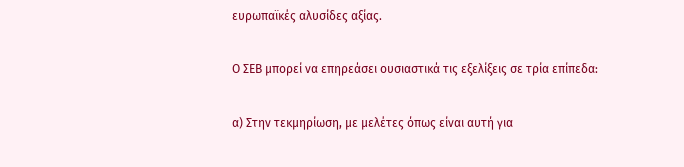ευρωπαϊκές αλυσίδες αξίας.

Ο ΣΕΒ μπορεί να επηρεάσει ουσιαστικά τις εξελίξεις σε τρία επίπεδα:

α) Στην τεκμηρίωση, με μελέτες όπως είναι αυτή για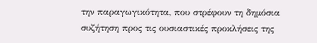την παραγωγικότητα, που στρέφουν τη δημόσια συζήτηση προς τις ουσιαστικές προκλήσεις της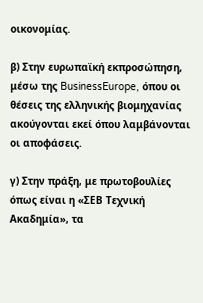οικονομίας.

β) Στην ευρωπαϊκή εκπροσώπηση, μέσω της BusinessEurope, όπου οι θέσεις της ελληνικής βιομηχανίας ακούγονται εκεί όπου λαμβάνονται οι αποφάσεις.

γ) Στην πράξη, με πρωτοβουλίες όπως είναι η «ΣΕΒ Τεχνική Ακαδημία», τα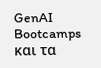GenAI Bootcamps και τα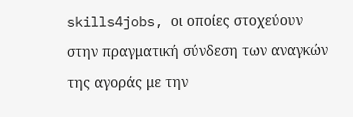skills4jobs, οι οποίες στοχεύουν στην πραγματική σύνδεση των αναγκών της αγοράς με την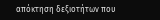απόκτηση δεξιοτήτων που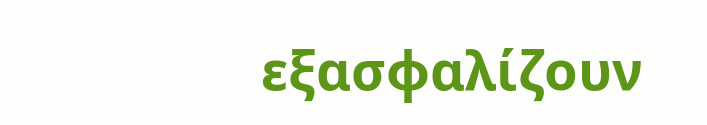εξασφαλίζουν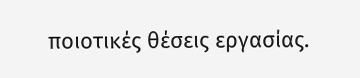ποιοτικές θέσεις εργασίας.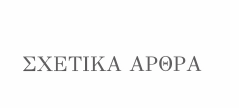ΣΧΕΤΙΚΑ ΑΡΘΡΑ